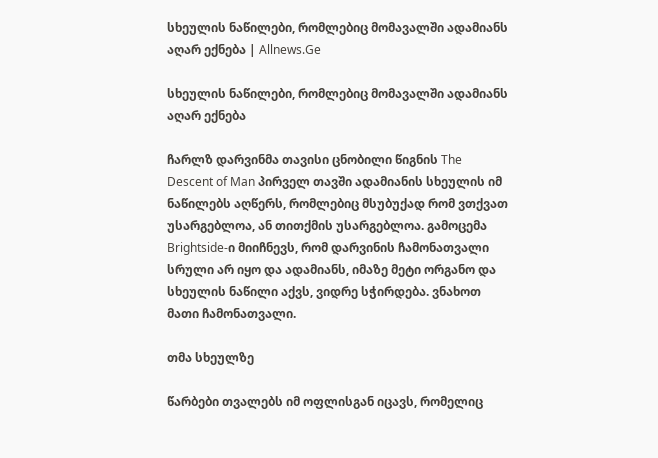სხეულის ნაწილები, რომლებიც მომავალში ადამიანს აღარ ექნება | Allnews.Ge

სხეულის ნაწილები, რომლებიც მომავალში ადამიანს აღარ ექნება

ჩარლზ დარვინმა თავისი ცნობილი წიგნის The Descent of Man პირველ თავში ადამიანის სხეულის იმ ნაწილებს აღწერს, რომლებიც მსუბუქად რომ ვთქვათ უსარგებლოა, ან თითქმის უსარგებლოა. გამოცემა Brightside-ი მიიჩნევს, რომ დარვინის ჩამონათვალი სრული არ იყო და ადამიანს, იმაზე მეტი ორგანო და სხეულის ნაწილი აქვს, ვიდრე სჭირდება. ვნახოთ მათი ჩამონათვალი.

თმა სხეულზე

წარბები თვალებს იმ ოფლისგან იცავს, რომელიც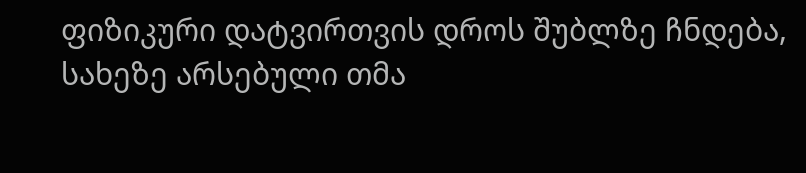ფიზიკური დატვირთვის დროს შუბლზე ჩნდება, სახეზე არსებული თმა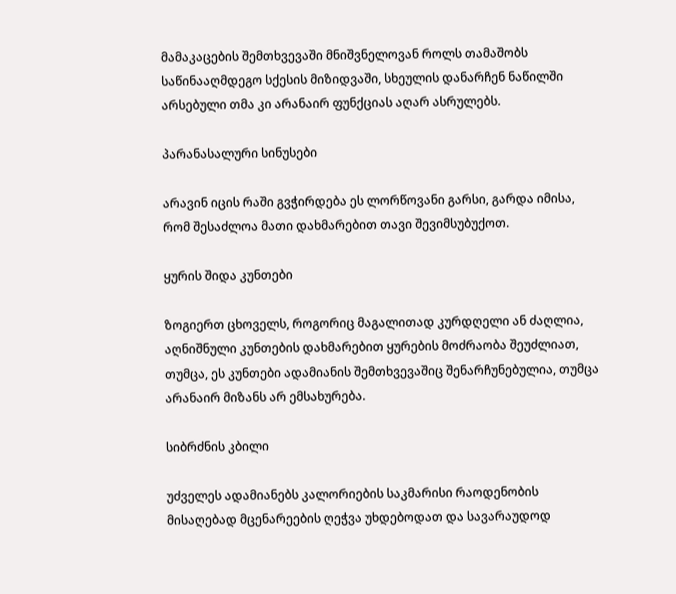მამაკაცების შემთხვევაში მნიშვნელოვან როლს თამაშობს საწინააღმდეგო სქესის მიზიდვაში, სხეულის დანარჩენ ნაწილში არსებული თმა კი არანაირ ფუნქციას აღარ ასრულებს.

პარანასალური სინუსები

არავინ იცის რაში გვჭირდება ეს ლორწოვანი გარსი, გარდა იმისა, რომ შესაძლოა მათი დახმარებით თავი შევიმსუბუქოთ.

ყურის შიდა კუნთები

ზოგიერთ ცხოველს, როგორიც მაგალითად კურდღელი ან ძაღლია, აღნიშნული კუნთების დახმარებით ყურების მოძრაობა შეუძლიათ, თუმცა, ეს კუნთები ადამიანის შემთხვევაშიც შენარჩუნებულია, თუმცა არანაირ მიზანს არ ემსახურება.

სიბრძნის კბილი

უძველეს ადამიანებს კალორიების საკმარისი რაოდენობის მისაღებად მცენარეების ღეჭვა უხდებოდათ და სავარაუდოდ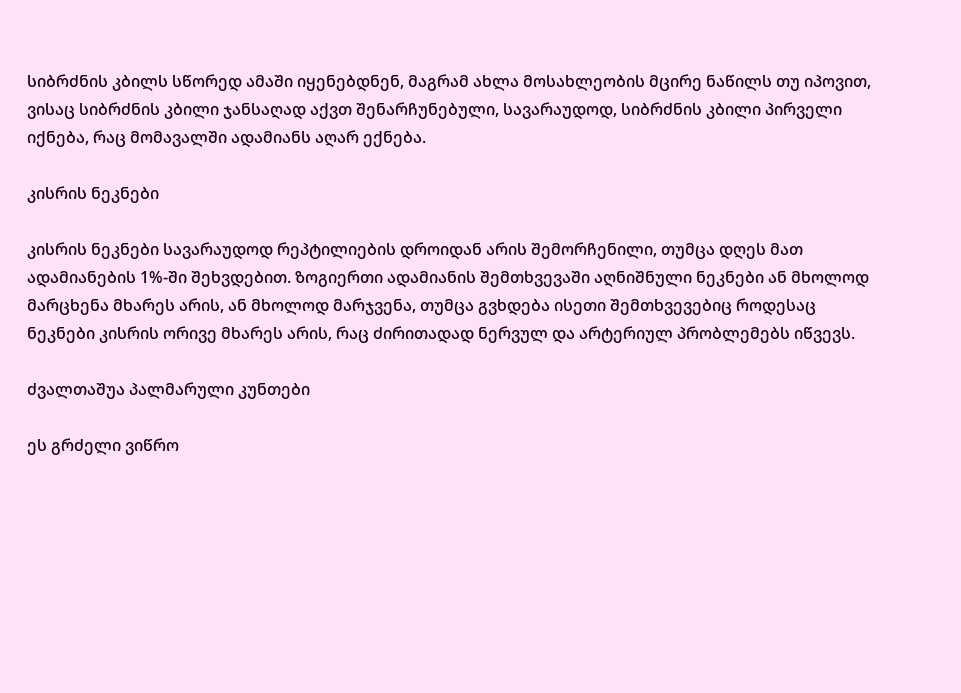სიბრძნის კბილს სწორედ ამაში იყენებდნენ, მაგრამ ახლა მოსახლეობის მცირე ნაწილს თუ იპოვით, ვისაც სიბრძნის კბილი ჯანსაღად აქვთ შენარჩუნებული, სავარაუდოდ, სიბრძნის კბილი პირველი იქნება, რაც მომავალში ადამიანს აღარ ექნება.

კისრის ნეკნები

კისრის ნეკნები სავარაუდოდ რეპტილიების დროიდან არის შემორჩენილი, თუმცა დღეს მათ ადამიანების 1%-ში შეხვდებით. ზოგიერთი ადამიანის შემთხვევაში აღნიშნული ნეკნები ან მხოლოდ მარცხენა მხარეს არის, ან მხოლოდ მარჯვენა, თუმცა გვხდება ისეთი შემთხვევებიც როდესაც ნეკნები კისრის ორივე მხარეს არის, რაც ძირითადად ნერვულ და არტერიულ პრობლემებს იწვევს.

ძვალთაშუა პალმარული კუნთები

ეს გრძელი ვიწრო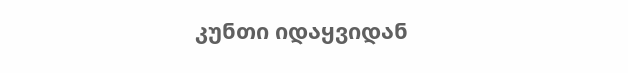კუნთი იდაყვიდან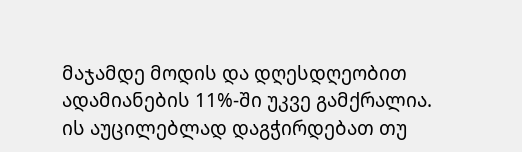მაჯამდე მოდის და დღესდღეობით ადამიანების 11%-ში უკვე გამქრალია. ის აუცილებლად დაგჭირდებათ თუ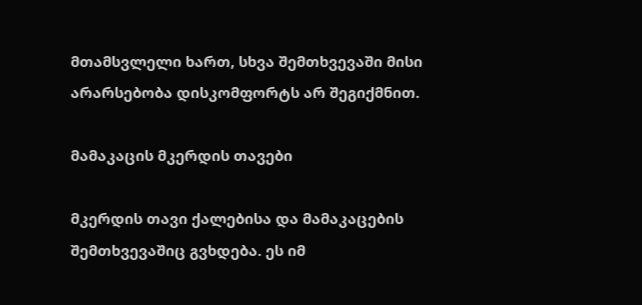მთამსვლელი ხართ, სხვა შემთხვევაში მისი არარსებობა დისკომფორტს არ შეგიქმნით.

მამაკაცის მკერდის თავები

მკერდის თავი ქალებისა და მამაკაცების შემთხვევაშიც გვხდება. ეს იმ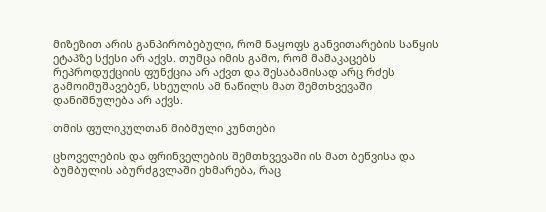მიზეზით არის განპირობებული, რომ ნაყოფს განვითარების საწყის ეტაპზე სქესი არ აქვს. თუმცა იმის გამო, რომ მამაკაცებს რეპროდუქციის ფუნქცია არ აქვთ და შესაბამისად არც რძეს გამოიმუშავებენ, სხეულის ამ ნაწილს მათ შემთხვევაში დანიშნულება არ აქვს.

თმის ფულიკულთან მიბმული კუნთები

ცხოველების და ფრინველების შემთხვევაში ის მათ ბეწვისა და ბუმბულის აბურძგვლაში ეხმარება, რაც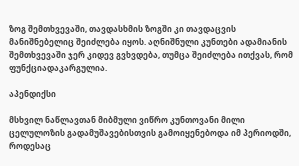ზოგ შემთხვევაში, თავდასხმის ზოგში კი თავდაცვის მანიშნებელიც შეიძლება იყოს. აღნიშნული კუნთები ადამიანის შემთხვევაში ჯერ კიდევ გვხვდება, თუმცა შეიძლება ითქვას, რომ ფუნქციადაკარგულია.

აპენდიქსი

მსხვილ ნაწლავთან მიბმული ვიწრო კუნთოვანი მილი ცელულოზის გადამუშავებისთვის გამოიყენებოდა იმ პერიოდში, როდესაც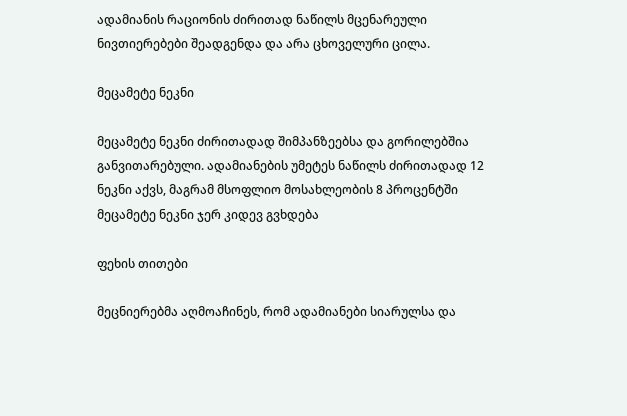ადამიანის რაციონის ძირითად ნაწილს მცენარეული ნივთიერებები შეადგენდა და არა ცხოველური ცილა.

მეცამეტე ნეკნი

მეცამეტე ნეკნი ძირითადად შიმპანზეებსა და გორილებშია განვითარებული. ადამიანების უმეტეს ნაწილს ძირითადად 12 ნეკნი აქვს, მაგრამ მსოფლიო მოსახლეობის 8 პროცენტში მეცამეტე ნეკნი ჯერ კიდევ გვხდება

ფეხის თითები

მეცნიერებმა აღმოაჩინეს, რომ ადამიანები სიარულსა და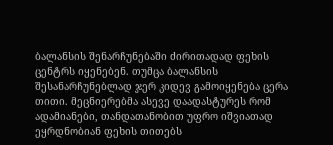ბალანსის შენარჩუნებაში ძირითადად ფეხის ცენტრს იყენებენ. თუმცა ბალანსის შესანარჩუნებლად ჯერ კიდევ გამოიყენება ცერა თითი. მეცნიერებმა ასევე დაადასტურეს რომ ადამიანები, თანდათანობით უფრო იშვიათად ეყრდნობიან ფეხის თითებს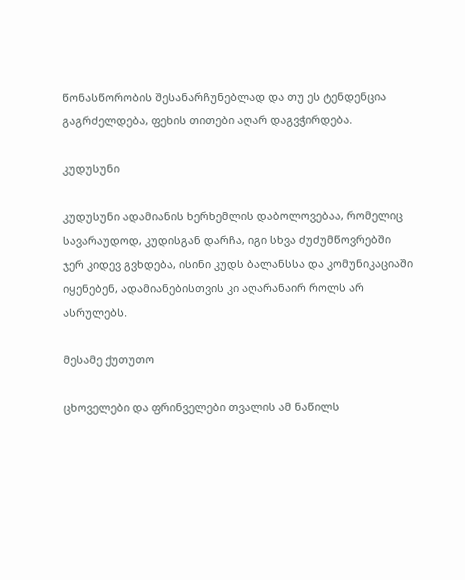წონასწორობის შესანარჩუნებლად და თუ ეს ტენდენცია გაგრძელდება, ფეხის თითები აღარ დაგვჭირდება.

კუდუსუნი

კუდუსუნი ადამიანის ხერხემლის დაბოლოვებაა, რომელიც სავარაუდოდ, კუდისგან დარჩა, იგი სხვა ძუძუმწოვრებში ჯერ კიდევ გვხდება, ისინი კუდს ბალანსსა და კომუნიკაციაში იყენებენ, ადამიანებისთვის კი აღარანაირ როლს არ ასრულებს.

მესამე ქუთუთო

ცხოველები და ფრინველები თვალის ამ ნაწილს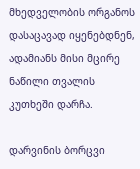მხედველობის ორგანოს დასაცავად იყენებდნენ, ადამიანს მისი მცირე ნაწილი თვალის კუთხეში დარჩა.

დარვინის ბორცვი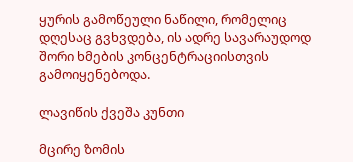ყურის გამოწეული ნაწილი, რომელიც დღესაც გვხვდება, ის ადრე სავარაუდოდ შორი ხმების კონცენტრაციისთვის გამოიყენებოდა.

ლავიწის ქვეშა კუნთი

მცირე ზომის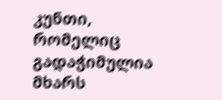კუნთი, რომელიც გადაჭიმულია მხარს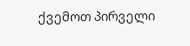ქვემოთ პირველი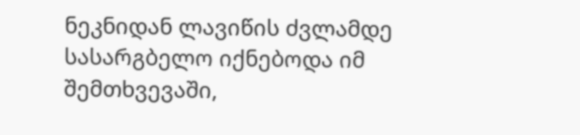ნეკნიდან ლავიწის ძვლამდე სასარგბელო იქნებოდა იმ შემთხვევაში,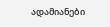ადამიანები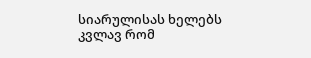სიარულისას ხელებს კვლავ რომ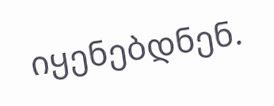იყენებდნენ.